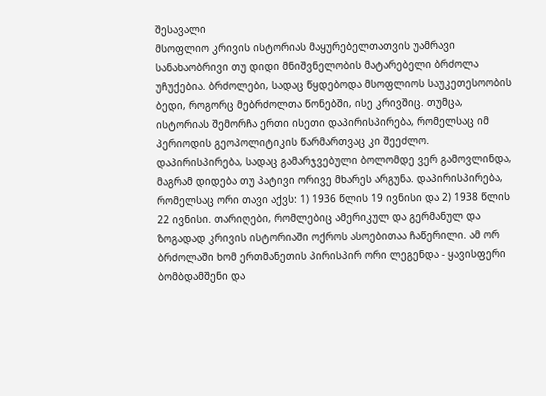შესავალი
მსოფლიო კრივის ისტორიას მაყურებელთათვის უამრავი სანახაობრივი თუ დიდი მნიშვნელობის მატარებელი ბრძოლა უჩუქებია. ბრძოლები, სადაც წყდებოდა მსოფლიოს საუკეთესოობის ბედი, როგორც მებრძოლთა წონებში, ისე კრივშიც. თუმცა, ისტორიას შემორჩა ერთი ისეთი დაპირისპირება, რომელსაც იმ პერიოდის გეოპოლიტიკის წარმართვაც კი შეეძლო. დაპირისპირება, სადაც გამარჯვებული ბოლომდე ვერ გამოვლინდა, მაგრამ დიდება თუ პატივი ორივე მხარეს არგუნა. დაპირისპირება, რომელსაც ორი თავი აქვს: 1) 1936 წლის 19 ივნისი და 2) 1938 წლის 22 ივნისი. თარიღები, რომლებიც ამერიკულ და გერმანულ და ზოგადად კრივის ისტორიაში ოქროს ასოებითაა ჩაწერილი. ამ ორ ბრძოლაში ხომ ერთმანეთის პირისპირ ორი ლეგენდა - ყავისფერი ბომბდამშენი და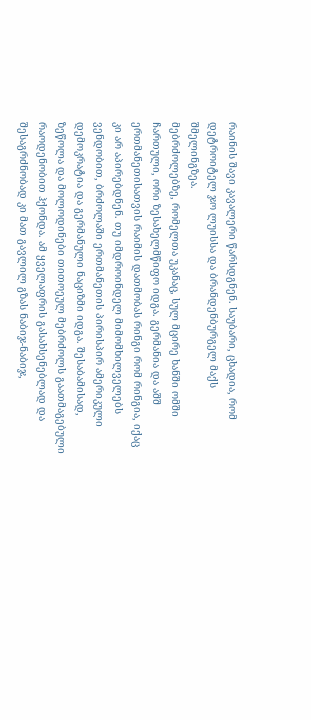რაინის შავი კავალერი წარსდგნენ. საუბარი, ცხადია, რომ დეტროიტელ ჯო ლუისსა და ბრანდენბურგელ მაქს შმელინგზეა.
მებრძოლებზე, რომელთა უკანაც, სულ მცირე ხანში ომში ჩართული, ორი ზესახელმწიფო იდგა. გერმანია და აშშ ერთმანეთისათვის რაიმის დათმობას რინგი რომ რინგია, იქაც კი არ აპირებდნენ. თუ იმდროინდელ მიმომხილველებს ვენდობით, ბრძოლაში ერთმანეთის პირისპირ ამერიკული დემოკრატია და გერმანული ნაციზმი იდგა. შესაბამისად, ზეწოლა და მოლოდინები თითოეულ მებრძოლს გაათმაგებული რაოდენობით ჰქონდა. ამ ყველაფრის გასახსენებლად და შესაგრძნობად კი მათ გავლილ გზას ნაბიჯ-ნაბიჯ,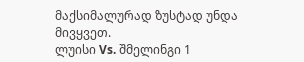მაქსიმალურად ზუსტად უნდა მივყვეთ.
ლუისი Vs. შმელინგი 1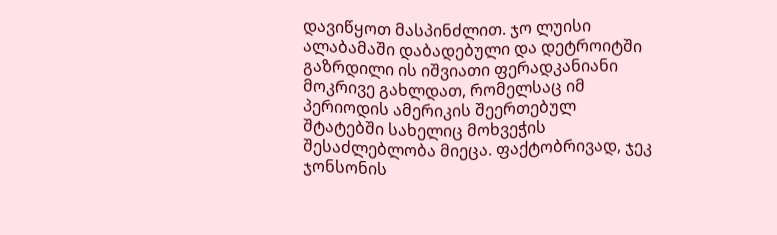დავიწყოთ მასპინძლით. ჯო ლუისი ალაბამაში დაბადებული და დეტროიტში გაზრდილი ის იშვიათი ფერადკანიანი მოკრივე გახლდათ, რომელსაც იმ პერიოდის ამერიკის შეერთებულ შტატებში სახელიც მოხვეჭის შესაძლებლობა მიეცა. ფაქტობრივად, ჯეკ ჯონსონის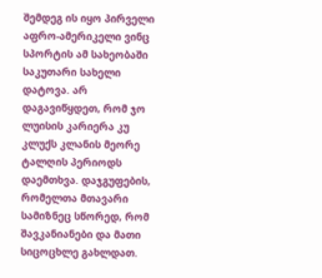შემდეგ ის იყო პირველი აფრო-ამერიკელი ვინც სპორტის ამ სახეობაში საკუთარი სახელი დატოვა. არ დაგავიწყდეთ, რომ ჯო ლუისის კარიერა კუ კლუქს კლანის მეორე ტალღის პერიოდს დაემთხვა. დაჯგუფების, რომელთა მთავარი სამიზნეც სწორედ, რომ შავკანიანები და მათი სიცოცხლე გახლდათ.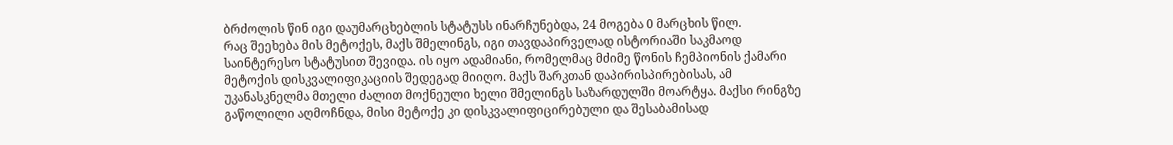ბრძოლის წინ იგი დაუმარცხებლის სტატუსს ინარჩუნებდა, 24 მოგება 0 მარცხის წილ.
რაც შეეხება მის მეტოქეს, მაქს შმელინგს, იგი თავდაპირველად ისტორიაში საკმაოდ საინტერესო სტატუსით შევიდა. ის იყო ადამიანი, რომელმაც მძიმე წონის ჩემპიონის ქამარი მეტოქის დისკვალიფიკაციის შედეგად მიიღო. მაქს შარკთან დაპირისპირებისას, ამ უკანასკნელმა მთელი ძალით მოქნეული ხელი შმელინგს საზარდულში მოარტყა. მაქსი რინგზე გაწოლილი აღმოჩნდა, მისი მეტოქე კი დისკვალიფიცირებული და შესაბამისად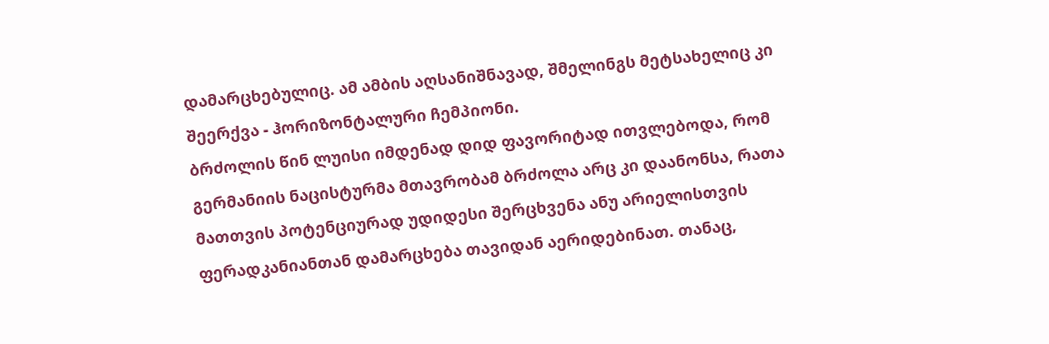დამარცხებულიც. ამ ამბის აღსანიშნავად, შმელინგს მეტსახელიც კი შეერქვა - ჰორიზონტალური ჩემპიონი.
ბრძოლის წინ ლუისი იმდენად დიდ ფავორიტად ითვლებოდა, რომ გერმანიის ნაცისტურმა მთავრობამ ბრძოლა არც კი დაანონსა, რათა მათთვის პოტენციურად უდიდესი შერცხვენა ანუ არიელისთვის ფერადკანიანთან დამარცხება თავიდან აერიდებინათ. თანაც,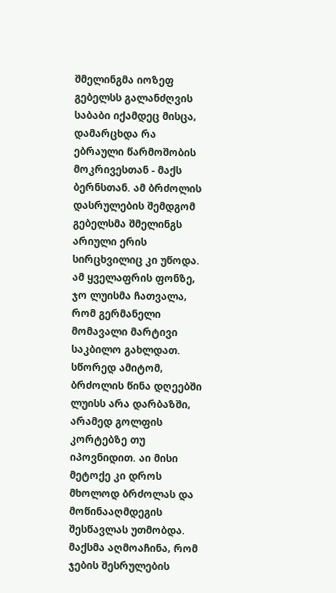შმელინგმა იოზეფ გებელსს გალანძღვის საბაბი იქამდეც მისცა, დამარცხდა რა ებრაული წარმოშობის მოკრივესთან - მაქს ბერნსთან. ამ ბრძოლის დასრულების შემდგომ გებელსმა შმელინგს არიული ერის სირცხვილიც კი უწოდა.
ამ ყველაფრის ფონზე, ჯო ლუისმა ჩათვალა, რომ გერმანელი მომავალი მარტივი საკბილო გახლდათ. სწორედ ამიტომ, ბრძოლის წინა დღეებში ლუისს არა დარბაზში, არამედ გოლფის კორტებზე თუ იპოვნიდით. აი მისი მეტოქე კი დროს მხოლოდ ბრძოლას და მოწინააღმდეგის შესწავლას უთმობდა. მაქსმა აღმოაჩინა, რომ ჯების შესრულების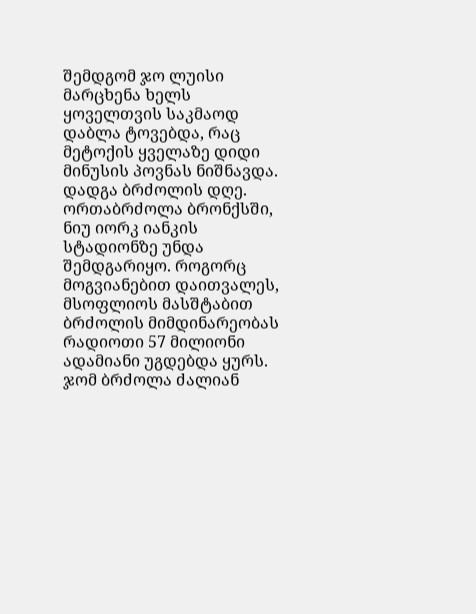შემდგომ ჯო ლუისი მარცხენა ხელს ყოველთვის საკმაოდ დაბლა ტოვებდა, რაც მეტოქის ყველაზე დიდი მინუსის პოვნას ნიშნავდა.
დადგა ბრძოლის დღე. ორთაბრძოლა ბრონქსში, ნიუ იორკ იანკის სტადიონზე უნდა შემდგარიყო. როგორც მოგვიანებით დაითვალეს, მსოფლიოს მასშტაბით ბრძოლის მიმდინარეობას რადიოთი 57 მილიონი ადამიანი უგდებდა ყურს. ჯომ ბრძოლა ძალიან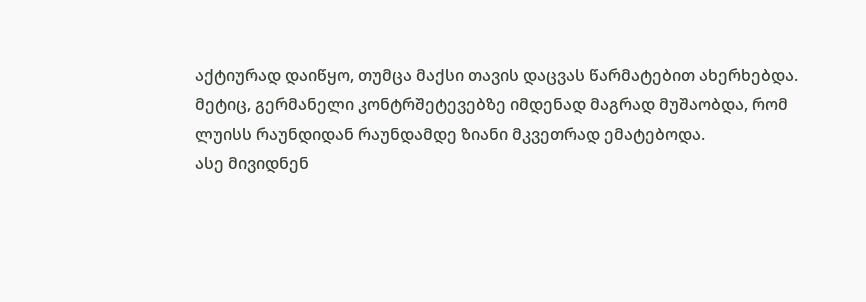აქტიურად დაიწყო, თუმცა მაქსი თავის დაცვას წარმატებით ახერხებდა. მეტიც, გერმანელი კონტრშეტევებზე იმდენად მაგრად მუშაობდა, რომ ლუისს რაუნდიდან რაუნდამდე ზიანი მკვეთრად ემატებოდა.
ასე მივიდნენ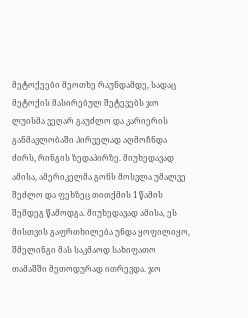მეტოქეები მეოთხე რაუნდამდე, სადაც მეტოქის მასირებულ შეტევებს ჯო ლუისმა ვეღარ გაუძლო და კარიერის განმავლობაში პირველად აღმოჩნდა ძირს, რინგის ზედაპირზე. მიუხედავად ამისა, ამერიკელმა გონს მოსვლა უმალვე შეძლო და ფეხზეც თითქმის 1 წამის შემდეგ წამოდგა. მიუხედავად ამისა, ეს მისთვის გაფრთხილება უნდა ყოფილიყო, შმელინგი მას საკმაოდ სახიფათო თამაშში მეთოდურად ითრევდა. ჯო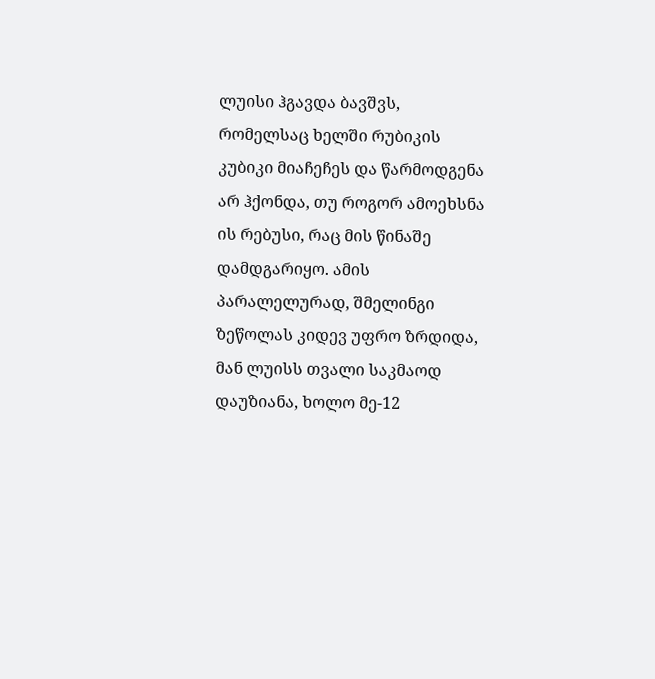ლუისი ჰგავდა ბავშვს, რომელსაც ხელში რუბიკის კუბიკი მიაჩეჩეს და წარმოდგენა არ ჰქონდა, თუ როგორ ამოეხსნა ის რებუსი, რაც მის წინაშე დამდგარიყო. ამის პარალელურად, შმელინგი ზეწოლას კიდევ უფრო ზრდიდა, მან ლუისს თვალი საკმაოდ დაუზიანა, ხოლო მე-12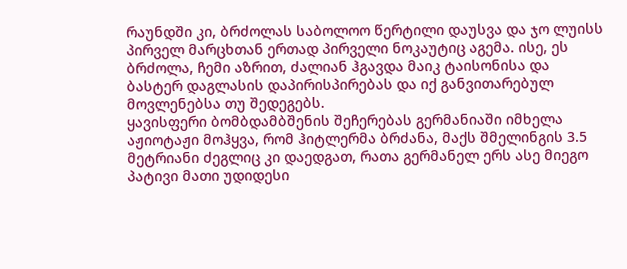რაუნდში კი, ბრძოლას საბოლოო წერტილი დაუსვა და ჯო ლუისს პირველ მარცხთან ერთად პირველი ნოკაუტიც აგემა. ისე, ეს ბრძოლა, ჩემი აზრით, ძალიან ჰგავდა მაიკ ტაისონისა და ბასტერ დაგლასის დაპირისპირებას და იქ განვითარებულ მოვლენებსა თუ შედეგებს.
ყავისფერი ბომბდამბშენის შეჩერებას გერმანიაში იმხელა აჟიოტაჟი მოჰყვა, რომ ჰიტლერმა ბრძანა, მაქს შმელინგის 3.5 მეტრიანი ძეგლიც კი დაედგათ, რათა გერმანელ ერს ასე მიეგო პატივი მათი უდიდესი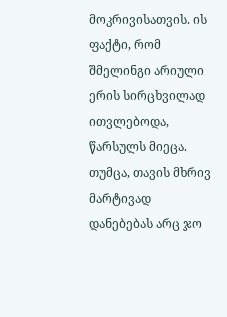მოკრივისათვის. ის ფაქტი, რომ შმელინგი არიული ერის სირცხვილად ითვლებოდა, წარსულს მიეცა. თუმცა, თავის მხრივ მარტივად დანებებას არც ჯო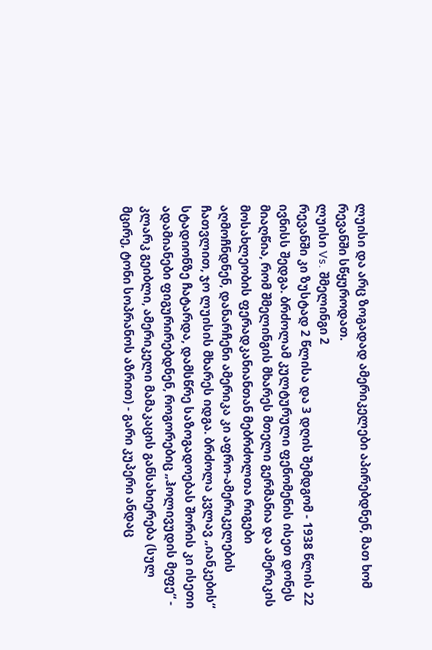ლუისი და არც ზოგადად ამერიკელები აპირებდნენ, მათ ხომ რევანში სწყუროდათ.
ლუისი Vs. შმელინგი 2
რევანში კი ზუსტად 2 წლისა და 3 დღის შემდგომ - 1938 წლის 22 ივნისს შედგა. ბრძოლამ კულტურული ფენომენის ისეთ დონეს მიაღწია, რომ შმელინგის მხარეს მთელი გერმანია და ამერიკის მოსახლეობის ფერადკანიანთან მებრძოლთა რიგები აღმოჩნდნენ, დანარჩენი ამერიკა კი აფრო-ამერიკელების ჩათვლით, ჯო ლუისის მხარეს იდგა. ბრძოლა კვლავ „იანკების“ სტადიონზე ჩატარდა, დამსწრე საზოგადოებას შორის კი ისეთი ადამიანები ფიგურირებდნენ, როგორებიც „ჰოლივუდის მეფე“ - კლარკ გეიბლი, ამერიკელი მამაკაცის განსახიერება (სულ მცირე, ტონი სოპრანოს აზრით) - გარი კუპერი ანდაც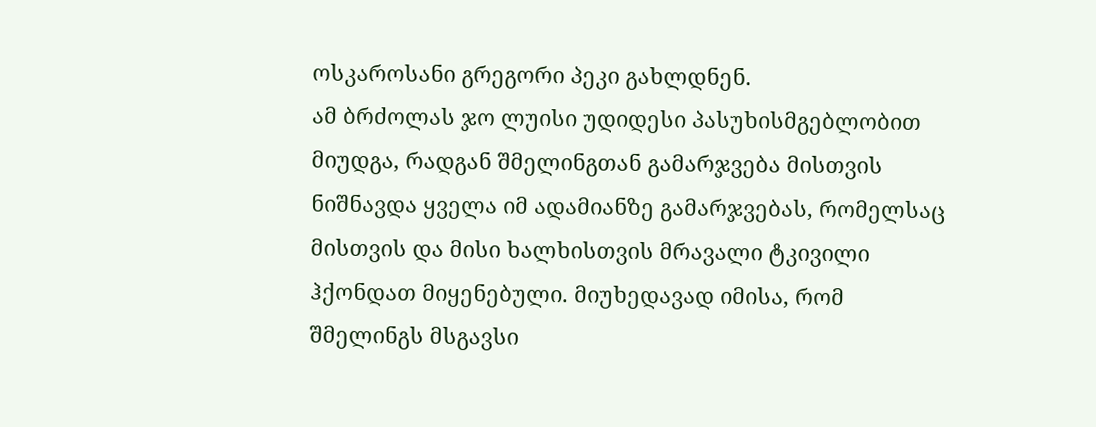ოსკაროსანი გრეგორი პეკი გახლდნენ.
ამ ბრძოლას ჯო ლუისი უდიდესი პასუხისმგებლობით მიუდგა, რადგან შმელინგთან გამარჯვება მისთვის ნიშნავდა ყველა იმ ადამიანზე გამარჯვებას, რომელსაც მისთვის და მისი ხალხისთვის მრავალი ტკივილი ჰქონდათ მიყენებული. მიუხედავად იმისა, რომ შმელინგს მსგავსი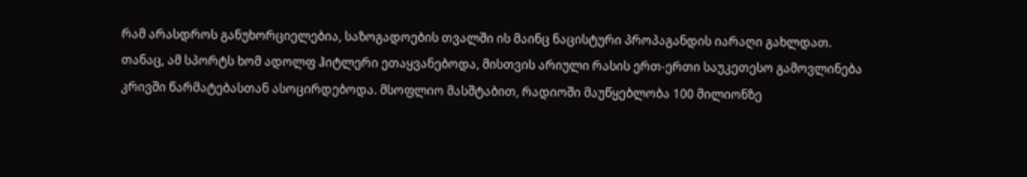რამ არასდროს განუხორციელებია, საზოგადოების თვალში ის მაინც ნაცისტური პროპაგანდის იარაღი გახლდათ. თანაც, ამ სპორტს ხომ ადოლფ ჰიტლერი ეთაყვანებოდა, მისთვის არიული რასის ერთ-ერთი საუკეთესო გამოვლინება კრივში წარმატებასთან ასოცირდებოდა. მსოფლიო მასშტაბით, რადიოში მაუწყებლობა 100 მილიონზე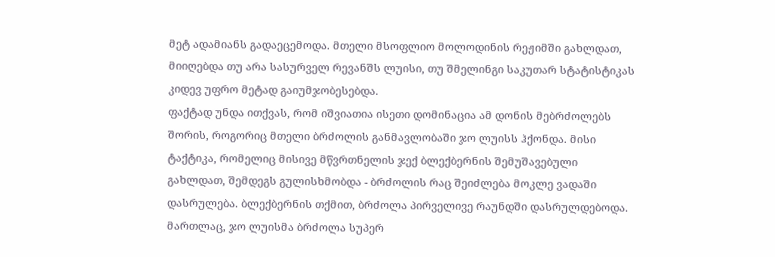მეტ ადამიანს გადაეცემოდა. მთელი მსოფლიო მოლოდინის რეჟიმში გახლდათ, მიიღებდა თუ არა სასურველ რევანშს ლუისი, თუ შმელინგი საკუთარ სტატისტიკას კიდევ უფრო მეტად გაიუმჯობესებდა.
ფაქტად უნდა ითქვას, რომ იშვიათია ისეთი დომინაცია ამ დონის მებრძოლებს შორის, როგორიც მთელი ბრძოლის განმავლობაში ჯო ლუისს ჰქონდა. მისი ტაქტიკა, რომელიც მისივე მწვრთნელის ჯექ ბლექბერნის შემუშავებული გახლდათ, შემდეგს გულისხმობდა - ბრძოლის რაც შეიძლება მოკლე ვადაში დასრულება. ბლექბერნის თქმით, ბრძოლა პირველივე რაუნდში დასრულდებოდა.
მართლაც, ჯო ლუისმა ბრძოლა სუპერ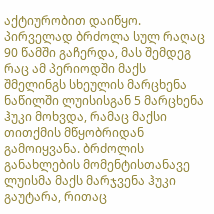აქტიურობით დაიწყო. პირველად ბრძოლა სულ რაღაც 90 წამში გაჩერდა, მას შემდეგ რაც ამ პერიოდში მაქს შმელინგს სხეულის მარცხენა ნაწილში ლუისისგან 5 მარცხენა ჰუკი მოხვდა, რამაც მაქსი თითქმის მწყობრიდან გამოიყვანა. ბრძოლის განახლების მომენტისთანავე ლუისმა მაქს მარჯვენა ჰუკი გაუტარა, რითაც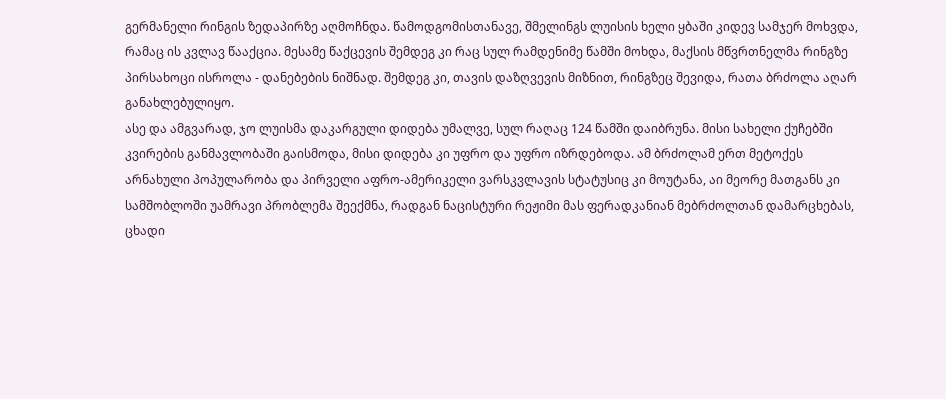გერმანელი რინგის ზედაპირზე აღმოჩნდა. წამოდგომისთანავე, შმელინგს ლუისის ხელი ყბაში კიდევ სამჯერ მოხვდა, რამაც ის კვლავ წააქცია. მესამე წაქცევის შემდეგ კი რაც სულ რამდენიმე წამში მოხდა, მაქსის მწვრთნელმა რინგზე პირსახოცი ისროლა - დანებების ნიშნად. შემდეგ კი, თავის დაზღვევის მიზნით, რინგზეც შევიდა, რათა ბრძოლა აღარ განახლებულიყო.
ასე და ამგვარად, ჯო ლუისმა დაკარგული დიდება უმალვე, სულ რაღაც 124 წამში დაიბრუნა. მისი სახელი ქუჩებში კვირების განმავლობაში გაისმოდა, მისი დიდება კი უფრო და უფრო იზრდებოდა. ამ ბრძოლამ ერთ მეტოქეს არნახული პოპულარობა და პირველი აფრო-ამერიკელი ვარსკვლავის სტატუსიც კი მოუტანა, აი მეორე მათგანს კი სამშობლოში უამრავი პრობლემა შეექმნა, რადგან ნაცისტური რეჟიმი მას ფერადკანიან მებრძოლთან დამარცხებას, ცხადი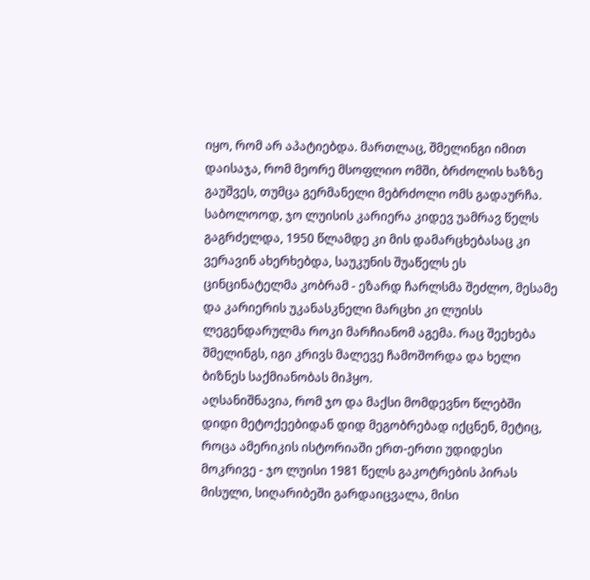იყო, რომ არ აპატიებდა. მართლაც, შმელინგი იმით დაისაჯა, რომ მეორე მსოფლიო ომში, ბრძოლის ხაზზე გაუშვეს, თუმცა გერმანელი მებრძოლი ომს გადაურჩა.
საბოლოოდ, ჯო ლუისის კარიერა კიდევ უამრავ წელს გაგრძელდა, 1950 წლამდე კი მის დამარცხებასაც კი ვერავინ ახერხებდა, საუკუნის შუაწელს ეს ცინცინატელმა კობრამ - ეზარდ ჩარლსმა შეძლო, მესამე და კარიერის უკანასკნელი მარცხი კი ლუისს ლეგენდარულმა როკი მარჩიანომ აგემა. რაც შეეხება შმელინგს, იგი კრივს მალევე ჩამოშორდა და ხელი ბიზნეს საქმიანობას მიჰყო.
აღსანიშნავია, რომ ჯო და მაქსი მომდევნო წლებში დიდი მეტოქეებიდან დიდ მეგობრებად იქცნენ, მეტიც, როცა ამერიკის ისტორიაში ერთ-ერთი უდიდესი მოკრივე - ჯო ლუისი 1981 წელს გაკოტრების პირას მისული, სიღარიბეში გარდაიცვალა, მისი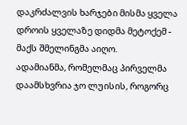დაკრძალვის ხარჯები მისმა ყველა დროის ყველაზე დიდმა მეტოქემ - მაქს შმელინგმა აიღო.
ადამიანმა, რომელმაც პირველმა დაამსხვრია ჯო ლუისის, როგორც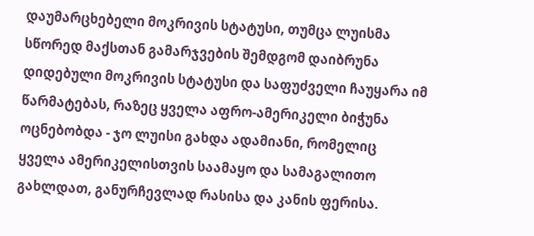დაუმარცხებელი მოკრივის სტატუსი, თუმცა ლუისმა სწორედ მაქსთან გამარჯვების შემდგომ დაიბრუნა დიდებული მოკრივის სტატუსი და საფუძველი ჩაუყარა იმ წარმატებას, რაზეც ყველა აფრო-ამერიკელი ბიჭუნა ოცნებობდა - ჯო ლუისი გახდა ადამიანი, რომელიც ყველა ამერიკელისთვის საამაყო და სამაგალითო გახლდათ, განურჩევლად რასისა და კანის ფერისა.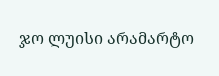ჯო ლუისი არამარტო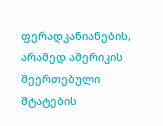ფერადკანიანების, არამედ ამერიკის შეერთებული შტატების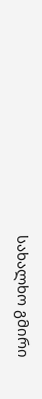სახალხო გმირი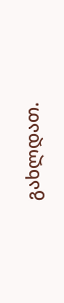გახლდათ.